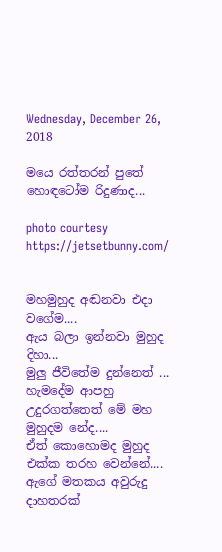Wednesday, December 26, 2018

මයෙ රත්තරන් පුතේ හොඳටෝම රිදුණාද...

photo courtesy https://jetsetbunny.com/


මහමුහුද අඬනවා එදා වගේම....
ඇය බලා ඉන්නවා මුහුද දිහා...
මුලු ජීවිතේම දුන්නෙත් ... හැමදේම ආපහු උදුරගත්තෙත් මේ මහ මුහුදම නේද....
ඒත් කොහොමද මුහුද එක්ක තරහ වෙන්නේ....
ඇගේ මතකය අවුරුදු දාහතරක්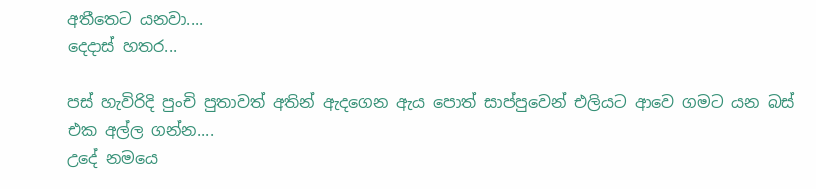අතීතෙට යනවා....
දෙදාස් හතර...

පස් හැවිරිදි පුංචි පුතාවත් අතින් ඇදගෙන ඇය පොත් සාප්පුවෙන් එලියට ආවෙ ගමට යන බස් එක අල්ල ගන්න....
උදේ නමයෙ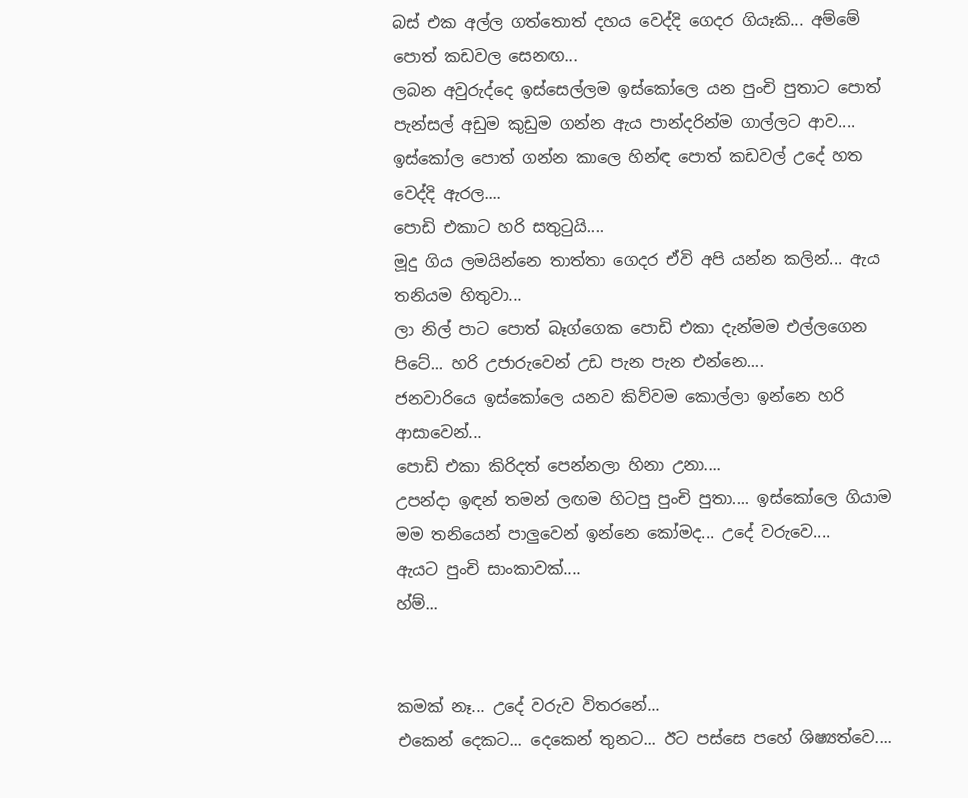බස් එක අල්ල ගත්තොත් දහය වෙද්දි ගෙදර ගියෑකි... අම්මේ පොත් කඩවල සෙනඟ...
ලබන අවුරුද්දෙ ඉස්සෙල්ලම ඉස්කෝලෙ යන පුංචි පුතාට පොත් පැන්සල් අඩුම කුඩුම ගන්න ඇය පාන්දරින්ම ගාල්ලට ආව....
ඉස්කෝල පොත් ගන්න කාලෙ හින්ඳ පොත් කඩවල් උදේ හත වෙද්දි ඇරල....
පොඩි එකාට හරි සතුටුයි....
මූදු ගිය ලමයින්නෙ තාත්තා ගෙදර ඒවි අපි යන්න කලින්... ඇය තනියම හිතුවා...
ලා නිල් පාට පොත් බෑග්ගෙක පොඩි එකා දැන්මම එල්ලගෙන පිටේ... හරි උජාරුවෙන් උඩ පැන පැන එන්නෙ....
ජනවාරියෙ ඉස්කෝලෙ යනව කිව්වම කොල්ලා ඉන්නෙ හරි ආසාවෙන්...
පොඩි එකා කිරිදත් පෙන්නලා හිනා උනා....
උපන්දා ඉඳන් තමන් ලඟම හිටපු පුංචි පුතා.... ඉස්කෝලෙ ගියාම මම තනියෙන් පාලුවෙන් ඉන්නෙ කෝමද... උදේ වරුවෙ....
ඇයට පුංචි සාංකාවක්....
හ්ම්...


කමක් නෑ... උදේ වරුව විතරනේ...
එකෙන් දෙකට... දෙකෙන් තුනට... ඊට පස්සෙ පහේ ශිෂ්‍යත්වෙ....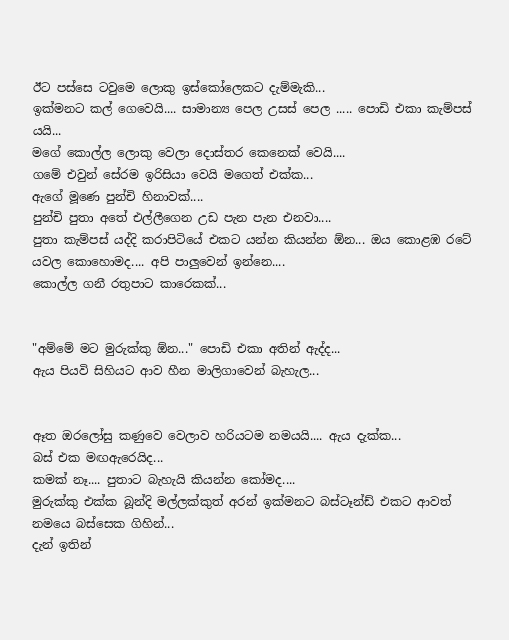ඊට පස්සෙ ටවුමෙ ලොකු ඉස්කෝලෙකට දැම්මැකි...
ඉක්මනට කල් ගෙවෙයි.... සාමාන්‍ය පෙල උසස් පෙල ..... පොඩි එකා කැම්පස් යයි...
මගේ කොල්ල ලොකු වෙලා දොස්තර කෙනෙක් වෙයි....
ගමේ එවුන් සේරම ඉරිසියා වෙයි මගෙත් එක්ක...
ඇගේ මූණෙ පුන්චි හිනාවක්....
පුන්චි පුතා අතේ එල්ලීගෙන උඩ පැන පැන එනවා....
පුතා කැම්පස් යද්දි කරාපිටියේ එකට යන්න කියන්න ඕන... ඔය කොළඹ රටේ යවල කොහොමද.... අපි පාලුවෙන් ඉන්නෙ....
කොල්ල ගනී රතුපාට කාරෙකක්...


"අම්මේ මට මුරුක්කු ඕන..." පොඩි එකා අතින් ඇද්ද...
ඇය පියවි සිහියට ආව හීන මාලිගාවෙන් බැහැල...


ඈත ඔරලෝසු කණුවෙ වෙලාව හරියටම නමයයි.... ඇය දැක්ක...
බස් එක මඟඇරෙයිද...
කමක් නෑ.... පුතාට බැහැයි කියන්න කෝමද....
මුරුක්කු එක්ක බූන්දි මල්ලක්කුත් අරන් ඉක්මනට බස්ටෑන්ඩ් එකට ආවත් නමයෙ බස්සෙක ගිහින්...
දැන් ඉතින්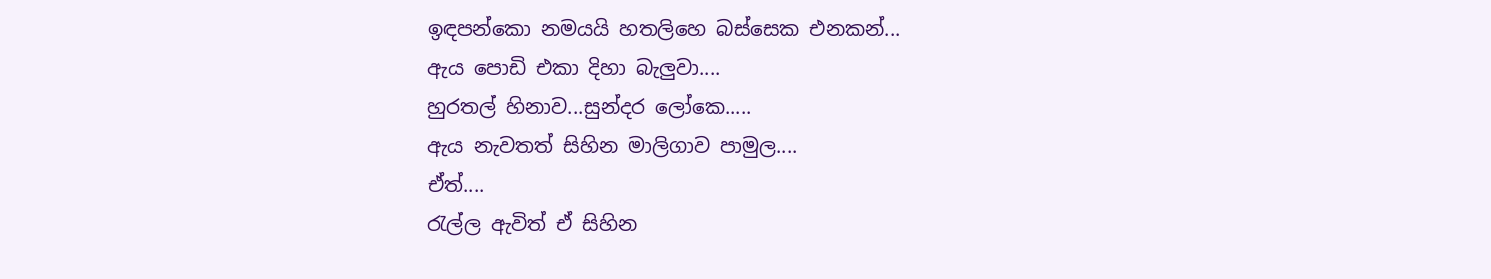ඉඳපන්කො නමයයි හතලිහෙ බස්සෙක එනකන්...
ඇය පොඩි එකා දිහා බැලුවා....
හුරතල් හිනාව...සුන්දර ලෝකෙ.....
ඇය නැවතත් සිහින මාලිගාව පාමුල....
ඒත්....
රැල්ල ඇවිත් ඒ සිහින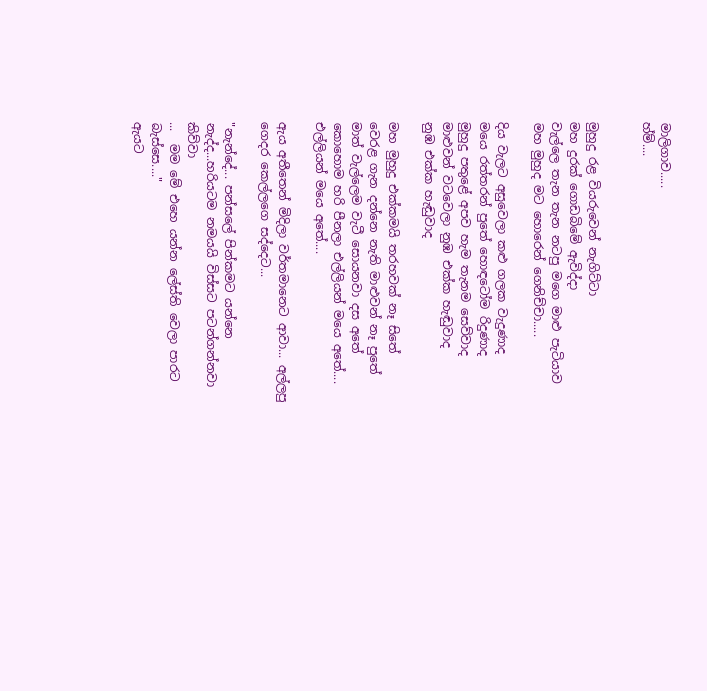මාලිගාව.....
හ්ම්....


මුහුදු රළ වියරුවෙන් නැගිට්ටා
මහ දුරක් ගොඩබිමේ ඇවිද්දා
වැල්ලෙ තැන තැන නටපු මගෙ මාළු පැටියාව
මහ මුහුද මට හොරෙන් ගෙනිච්චා.....

දිය වැලට අසුවෙලා කළු ගලක වැදුණාද
මයෙ රත්තරන් පුතේ හොඳටෝම රිදුණාද
මුහුදු පතුළේ අපව හැම තැනම සෙව්වාද
මාළුවන් වටවෙලා නුඹ එක්ක හැඬුවාද
නුඹ එක්ක හැඬුවාද

මහ මුහුදු එක්කමයි තරහවක් නෑ සිතේ
වෙරළ ගැන දන්නෙ නැති මාළුවන් නෑ පුතේ
මාත් වැල්ලෙම වැටී සොයනවා දස අතේ
කොහොම හරි පීනලා එල්ලියන් මයෙ අතේ....
එල්ලියන් මයෙ අතේ....

ඇය අතීතෙන් මිදිලා වර්තමානෙට ආවා... අල්ලපු ගෙදර කෙල්ලගෙ සද්දෙට...

"නැන්දේ... පන්සලේ පින්කමට යන්නෙ නැද්ද...හරියටම නමයයි විස්සට පටන්ගන්නවා කිව්වා
...  මම මේ එහෙ යන්න ලේස්ති වෙලා පාරට බැස්සෙ...."
ඇයට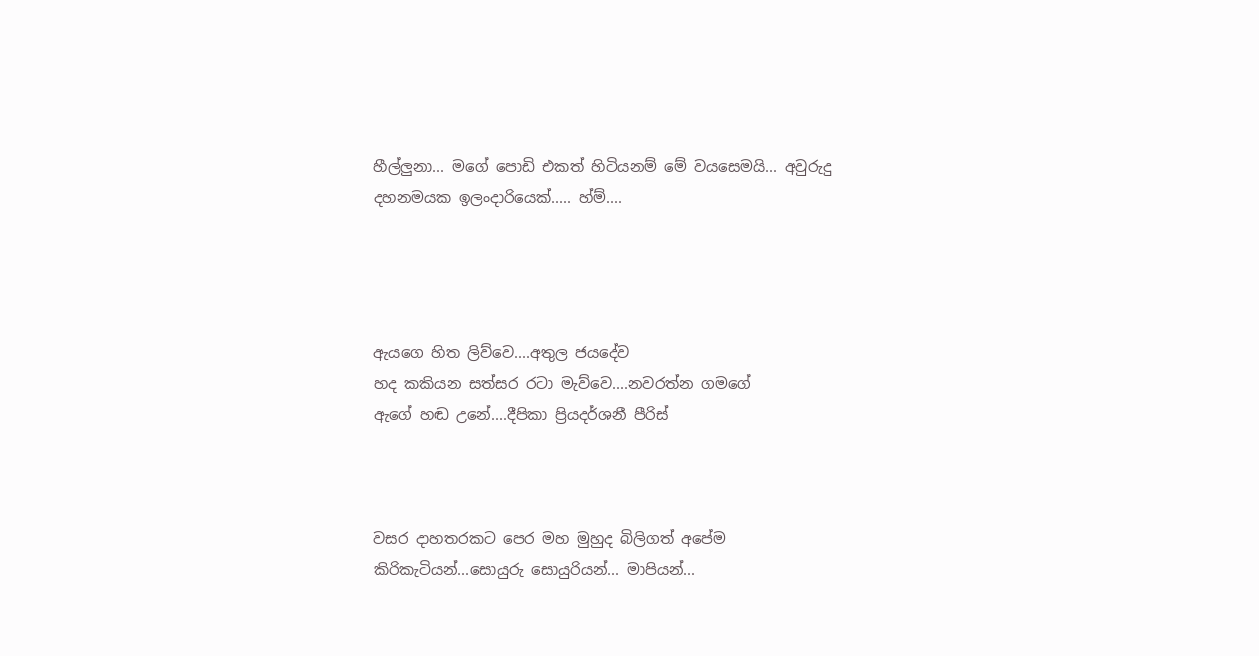හීල්ලුනා... මගේ පොඩි එකත් හිටියනම් මේ වයසෙමයි... අවුරුදු දහනමයක ඉලංදාරියෙක්..... හ්ම්....




ඇයගෙ හිත ලිව්වෙ....අතුල ජයදේව
හද කකියන සත්සර රටා මැව්වෙ....නවරත්න ගමගේ
ඇගේ හඬ උනේ....දීපිකා ප්‍රියදර්ශනී පීරිස්



වසර දාහතරකට පෙර මහ මුහුද බිලිගත් අපේම කිරිකැටියන්...සොයුරු සොයුරියන්... මාපියන්...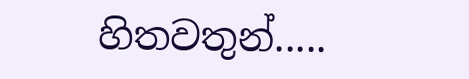හිතවතුන්.....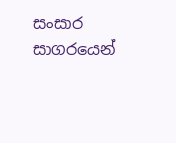සංසාර සාගරයෙන්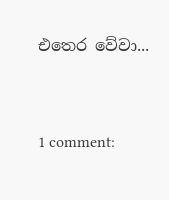එතෙර වේවා...


1 comment: